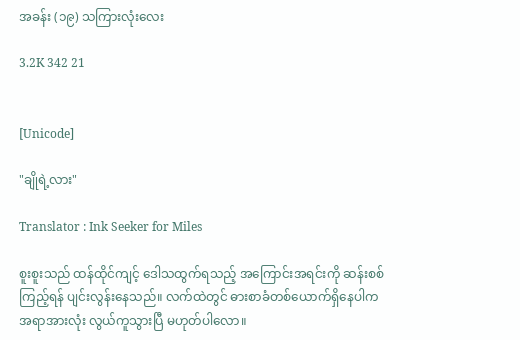အခန်း (၁၉) သကြားလုံးလေး

3.2K 342 21


[Unicode]

"ချိုရဲ့လား"

Translator : Ink Seeker for Miles

စူးစူးသည် ထန်ထိုင်ကျင့် ဒေါသထွက်ရသည့် အကြောင်းအရင်းကို ဆန်းစစ်ကြည့်ရန် ပျင်းလွန်းနေသည်။ လက်ထဲတွင် ဓားစာခံတစ်ယောက်ရှိနေပါက အရာအားလုံး လွယ်ကူသွားပြီ မဟုတ်ပါလော။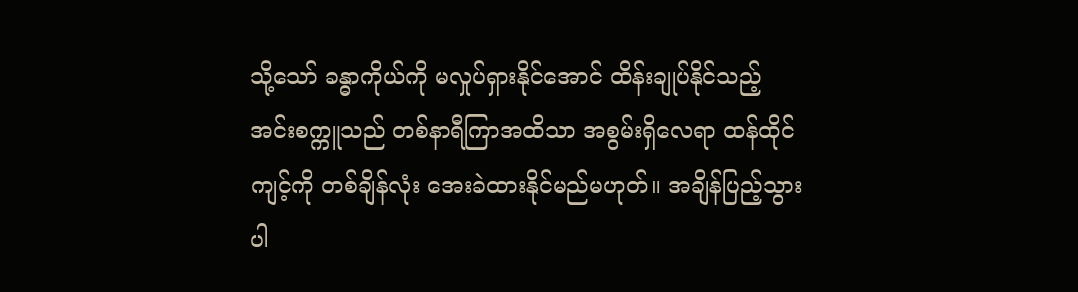သို့သော် ခန္ဓာကိုယ်ကို မလှုပ်ရှားနိုင်အောင် ထိန်းချုပ်နိုင်သည့် အင်းစက္ကူသည် တစ်နာရီကြာအထိသာ အစွမ်းရှိလေရာ ထန်ထိုင်ကျင့်ကို တစ်ချိန်လုံး အေးခဲထားနိုင်မည်မဟုတ်။ အချိန်ပြည့်သွားပါ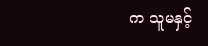က သူမနှင့်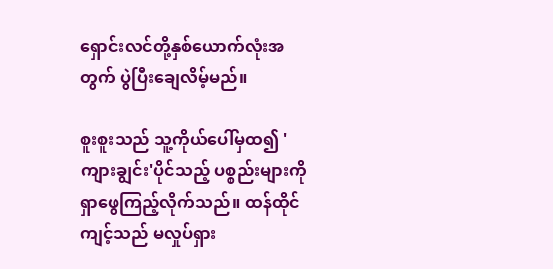ရှောင်းလင်တို့နှစ်ယောက်လုံးအတွက် ပွဲပြီးချေလိမ့်မည်။

စူးစူးသည် သူ့ကိုယ်ပေါ်မှထ၍ 'ကျားချွင်း'ပိုင်သည့် ပစ္စည်းများကို ရှာဖွေကြည့်လိုက်သည်။ ထန်ထိုင်ကျင့်သည် မလှုပ်ရှား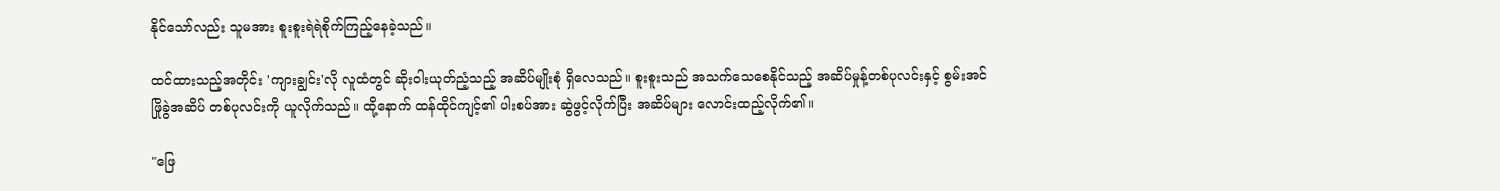နိုင်သော်လည်း သူမအား စူးစူးရဲရဲစိုက်ကြည့်နေခဲ့သည်။

ထင်ထားသည့်အတိုင်း 'ကျားချွင်း'လို လူထံတွင် ဆိုးဝါးယုတ်ညံ့သည့် အဆိပ်မျိုးစုံ ရှိလေသည်။ စူးစူးသည် အသက်သေစေနိုင်သည့် အဆိပ်မှုန့်တစ်ပုလင်းနှင့် စွမ်းအင်ဖြိုခွဲအဆိပ် တစ်ပုလင်းကို ယူလိုက်သည်။ ထို့နောက် ထန်ထိုင်ကျင့်၏ ပါးစပ်အား ဆွဲဖွင့်လိုက်ပြီး အဆိပ်များ လောင်းထည့်လိုက်၏။

"ဖြေ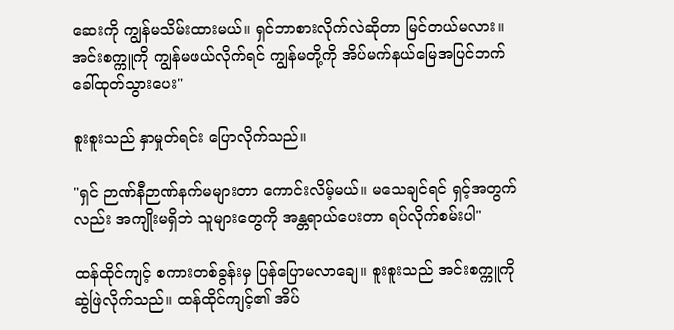ဆေးကို ကျွန်မသိမ်းထားမယ်။ ရှင်ဘာစားလိုက်လဲဆိုတာ မြင်တယ်မလား။ အင်းစက္ကူကို ကျွန်မဖယ်လိုက်ရင် ကျွန်မတို့ကို အိပ်မက်နယ်မြေအပြင်ဘက် ခေါ်ထုတ်သွားပေး"

စူးစူးသည် နှာမှုတ်ရင်း ပြောလိုက်သည်။

"ရှင် ဉာဏ်နီဉာဏ်နက်မများတာ ကောင်းလိမ့်မယ်။ မသေချင်ရင် ရှင့်အတွက်လည်း အကျိုးမရှိဘဲ သူများတွေကို အန္တရာယ်ပေးတာ ရပ်လိုက်စမ်းပါ"

ထန်ထိုင်ကျင့် စကားတစ်ခွန်းမှ ပြန်ပြောမလာချေ။ စူးစူးသည် အင်းစက္ကူကို ဆွဲဖြဲလိုက်သည်။ ထန်ထိုင်ကျင့်၏ အိပ်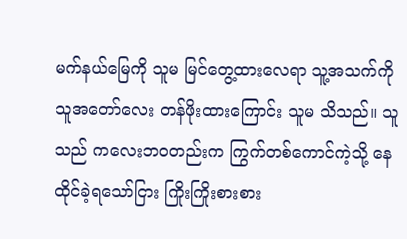မက်နယ်မြေကို သူမ မြင်တွေ့ထားလေရာ သူ့အသက်ကို သူအတော်လေး တန်ဖိုးထားကြောင်း သူမ သိသည်။ သူသည် ကလေးဘဝတည်းက ကြွက်တစ်ကောင်ကဲ့သို့ နေထိုင်ခဲ့ရသော်ငြား ကြိုးကြိုးစားစား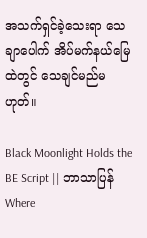အသက်ရှင်ခဲ့သေးရာ သေချာပေါက် အိပ်မက်နယ်မြေထဲတွင် သေချင်မည်မဟုတ်။

Black Moonlight Holds the BE Script || ဘာသာပြန်Where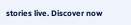stories live. Discover now